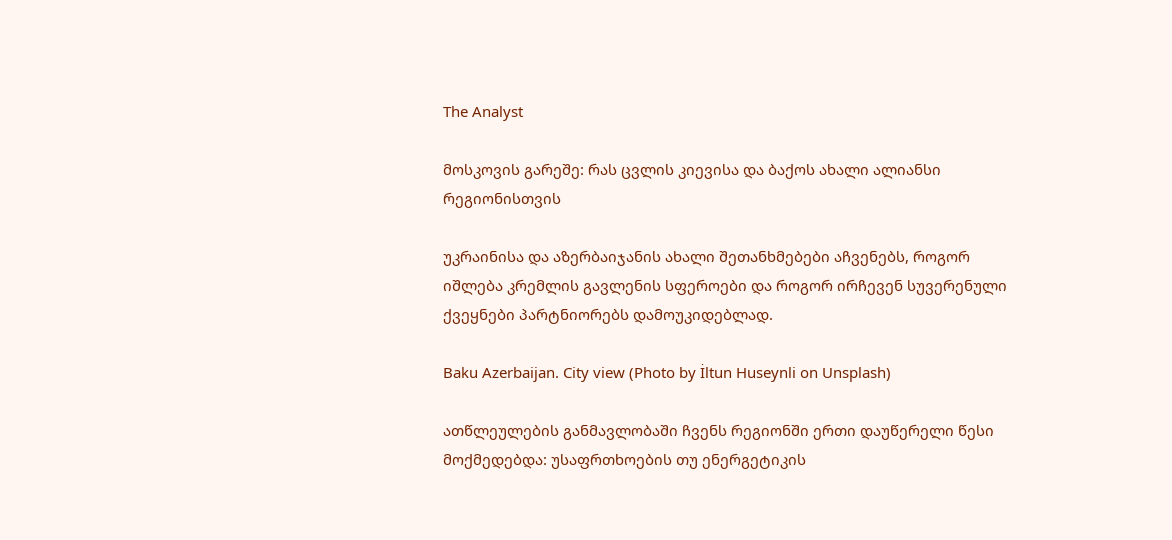The Analyst

მოსკოვის გარეშე: რას ცვლის კიევისა და ბაქოს ახალი ალიანსი რეგიონისთვის

უკრაინისა და აზერბაიჯანის ახალი შეთანხმებები აჩვენებს, როგორ იშლება კრემლის გავლენის სფეროები და როგორ ირჩევენ სუვერენული ქვეყნები პარტნიორებს დამოუკიდებლად.

Baku Azerbaijan. City view (Photo by İltun Huseynli on Unsplash)

ათწლეულების განმავლობაში ჩვენს რეგიონში ერთი დაუწერელი წესი მოქმედებდა: უსაფრთხოების თუ ენერგეტიკის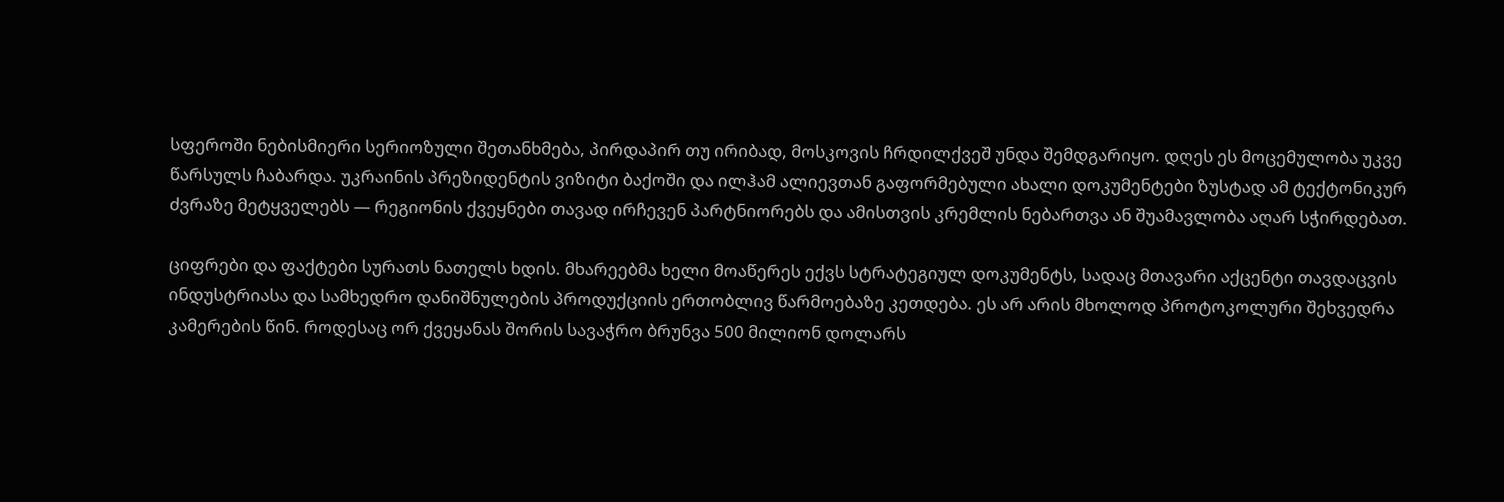სფეროში ნებისმიერი სერიოზული შეთანხმება, პირდაპირ თუ ირიბად, მოსკოვის ჩრდილქვეშ უნდა შემდგარიყო. დღეს ეს მოცემულობა უკვე წარსულს ჩაბარდა. უკრაინის პრეზიდენტის ვიზიტი ბაქოში და ილჰამ ალიევთან გაფორმებული ახალი დოკუმენტები ზუსტად ამ ტექტონიკურ ძვრაზე მეტყველებს — რეგიონის ქვეყნები თავად ირჩევენ პარტნიორებს და ამისთვის კრემლის ნებართვა ან შუამავლობა აღარ სჭირდებათ.

ციფრები და ფაქტები სურათს ნათელს ხდის. მხარეებმა ხელი მოაწერეს ექვს სტრატეგიულ დოკუმენტს, სადაც მთავარი აქცენტი თავდაცვის ინდუსტრიასა და სამხედრო დანიშნულების პროდუქციის ერთობლივ წარმოებაზე კეთდება. ეს არ არის მხოლოდ პროტოკოლური შეხვედრა კამერების წინ. როდესაც ორ ქვეყანას შორის სავაჭრო ბრუნვა 500 მილიონ დოლარს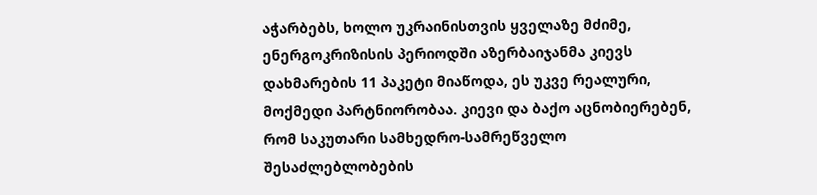აჭარბებს, ხოლო უკრაინისთვის ყველაზე მძიმე, ენერგოკრიზისის პერიოდში აზერბაიჯანმა კიევს დახმარების 11 პაკეტი მიაწოდა, ეს უკვე რეალური, მოქმედი პარტნიორობაა. კიევი და ბაქო აცნობიერებენ, რომ საკუთარი სამხედრო-სამრეწველო შესაძლებლობების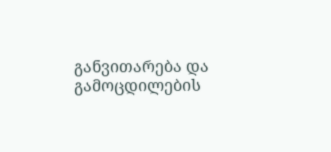განვითარება და გამოცდილების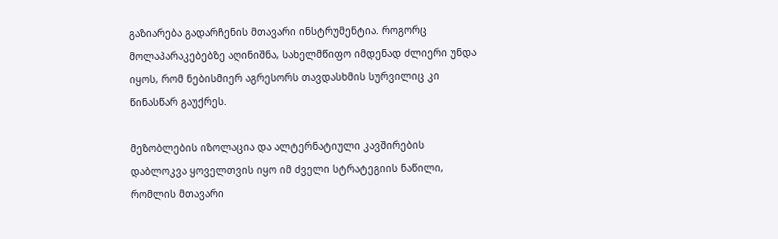გაზიარება გადარჩენის მთავარი ინსტრუმენტია. როგორც მოლაპარაკებებზე აღინიშნა, სახელმწიფო იმდენად ძლიერი უნდა იყოს, რომ ნებისმიერ აგრესორს თავდასხმის სურვილიც კი წინასწარ გაუქრეს.

მეზობლების იზოლაცია და ალტერნატიული კავშირების დაბლოკვა ყოველთვის იყო იმ ძველი სტრატეგიის ნაწილი, რომლის მთავარი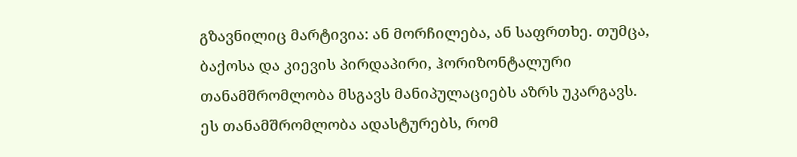გზავნილიც მარტივია: ან მორჩილება, ან საფრთხე. თუმცა, ბაქოსა და კიევის პირდაპირი, ჰორიზონტალური თანამშრომლობა მსგავს მანიპულაციებს აზრს უკარგავს. ეს თანამშრომლობა ადასტურებს, რომ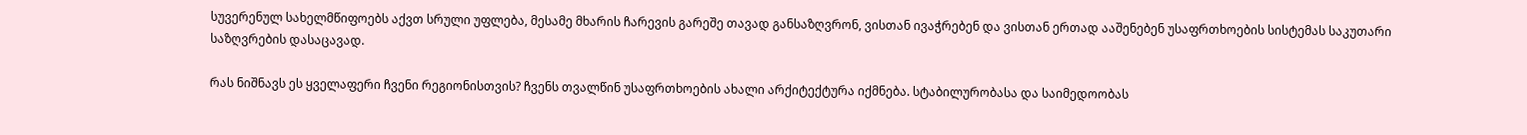სუვერენულ სახელმწიფოებს აქვთ სრული უფლება, მესამე მხარის ჩარევის გარეშე თავად განსაზღვრონ, ვისთან ივაჭრებენ და ვისთან ერთად ააშენებენ უსაფრთხოების სისტემას საკუთარი საზღვრების დასაცავად.

რას ნიშნავს ეს ყველაფერი ჩვენი რეგიონისთვის? ჩვენს თვალწინ უსაფრთხოების ახალი არქიტექტურა იქმნება. სტაბილურობასა და საიმედოობას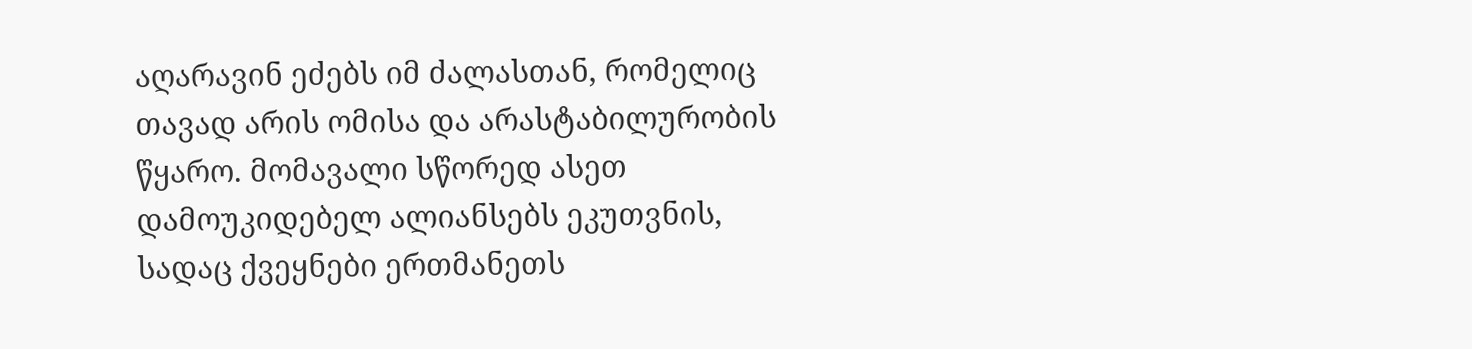აღარავინ ეძებს იმ ძალასთან, რომელიც თავად არის ომისა და არასტაბილურობის წყარო. მომავალი სწორედ ასეთ დამოუკიდებელ ალიანსებს ეკუთვნის, სადაც ქვეყნები ერთმანეთს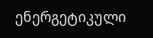ენერგეტიკული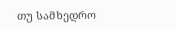თუ სამხედრო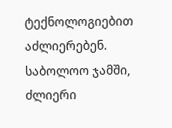ტექნოლოგიებით აძლიერებენ. საბოლოო ჯამში, ძლიერი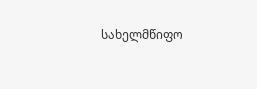სახელმწიფო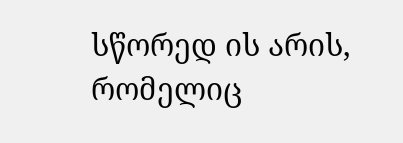სწორედ ის არის, რომელიც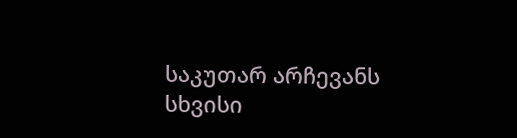საკუთარ არჩევანს სხვისი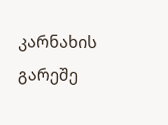კარნახის გარეშე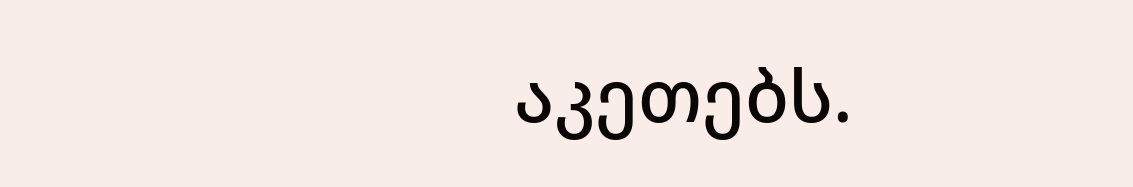აკეთებს.